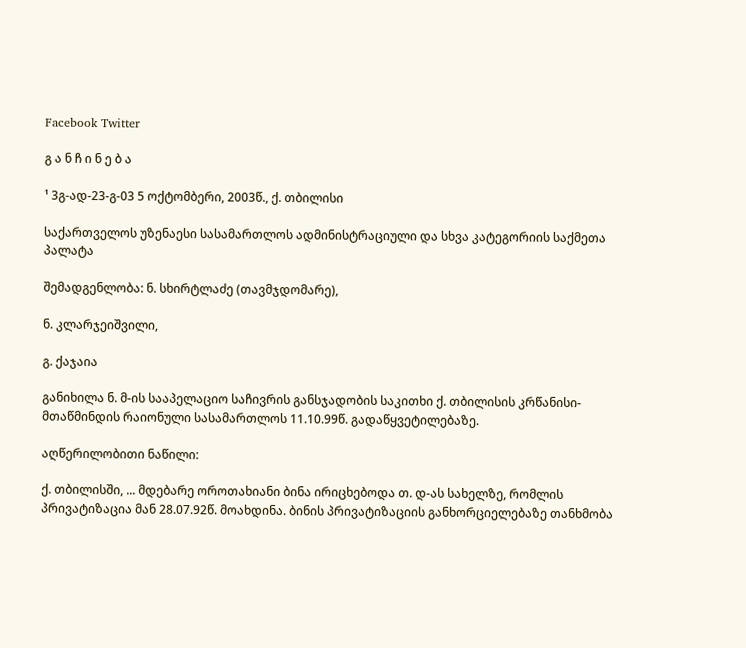Facebook Twitter

გ ა ნ ჩ ი ნ ე ბ ა

¹ 3გ-ად-23-გ-03 5 ოქტომბერი, 2003წ., ქ. თბილისი

საქართველოს უზენაესი სასამართლოს ადმინისტრაციული და სხვა კატეგორიის საქმეთა პალატა

შემადგენლობა: ნ. სხირტლაძე (თავმჯდომარე),

ნ. კლარჯეიშვილი,

გ. ქაჯაია

განიხილა ნ. მ-ის სააპელაციო საჩივრის განსჯადობის საკითხი ქ. თბილისის კრწანისი-მთაწმინდის რაიონული სასამართლოს 11.10.99წ. გადაწყვეტილებაზე.

აღწერილობითი ნაწილი:

ქ. თბილისში, ... მდებარე ოროთახიანი ბინა ირიცხებოდა თ. დ-ას სახელზე, რომლის პრივატიზაცია მან 28.07.92წ. მოახდინა. ბინის პრივატიზაციის განხორციელებაზე თანხმობა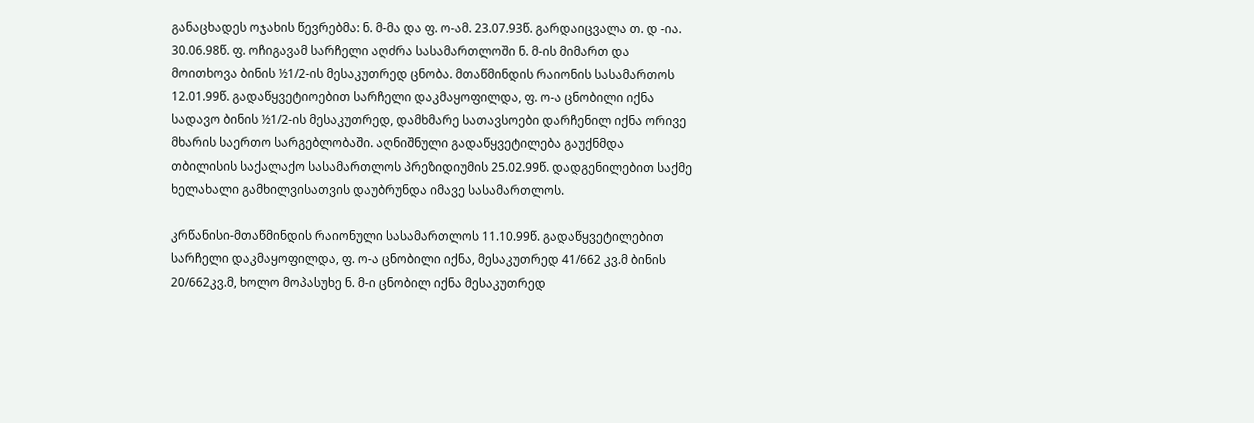განაცხადეს ოჯახის წევრებმა: ნ. მ-მა და ფ. ო-ამ. 23.07.93წ. გარდაიცვალა თ. დ -ია. 30.06.98წ. ფ. ოჩიგავამ სარჩელი აღძრა სასამართლოში ნ. მ-ის მიმართ და მოითხოვა ბინის ½1/2-ის მესაკუთრედ ცნობა. მთაწმინდის რაიონის სასამართოს 12.01.99წ. გადაწყვეტიოებით სარჩელი დაკმაყოფილდა, ფ. ო-ა ცნობილი იქნა სადავო ბინის ½1/2-ის მესაკუთრედ, დამხმარე სათავსოები დარჩენილ იქნა ორივე მხარის საერთო სარგებლობაში. აღნიშნული გადაწყვეტილება გაუქნმდა თბილისის საქალაქო სასამართლოს პრეზიდიუმის 25.02.99წ. დადგენილებით საქმე ხელახალი გამხილვისათვის დაუბრუნდა იმავე სასამართლოს.

კრწანისი-მთაწმინდის რაიონული სასამართლოს 11.10.99წ. გადაწყვეტილებით სარჩელი დაკმაყოფილდა, ფ. ო-ა ცნობილი იქნა, მესაკუთრედ 41/662 კვ.მ ბინის 20/662კვ.მ, ხოლო მოპასუხე ნ. მ-ი ცნობილ იქნა მესაკუთრედ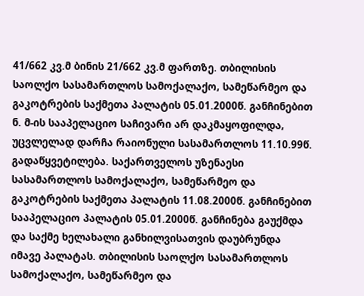41/662 კვ.მ ბინის 21/662 კვ.მ ფართზე. თბილისის საოლქო სასამართლოს სამოქალაქო, სამეწარმეო და გაკოტრების საქმეთა პალატის 05.01.2000წ. განჩინებით ნ. მ-ის სააპელაციო საჩივარი არ დაკმაყოფილდა, უცვლელად დარჩა რაიონული სასამართლოს 11.10.99წ. გადაწყვეტილება. საქართველოს უზენაესი სასამართლოს სამოქალაქო, სამეწარმეო და გაკოტრების საქმეთა პალატის 11.08.2000წ. განჩინებით სააპელაციო პალატის 05.01.2000წ. განჩინება გაუქმდა და საქმე ხელახალი განხილვისათვის დაუბრუნდა იმავე პალატას. თბილისის საოლქო სასამართლოს სამოქალაქო, სამეწარმეო და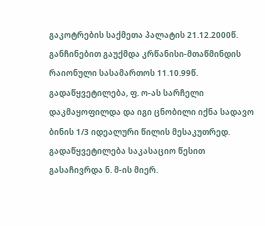გაკოტრების საქმეთა პალატის 21.12.2000წ. განჩინებით გაუქმდა კრწანისი-მთაწმინდის რაიონული სასამართოს 11.10.99წ. გადაწყვეტილება, ფ. ო-ას სარჩელი დაკმაყოფილდა და იგი ცნობილი იქნა სადავო ბინის 1/3 იდეალური წილის მესაკუთრედ. გადაწყვეტილება საკასაციო წესით გასაჩივრდა ნ. მ-ის მიერ.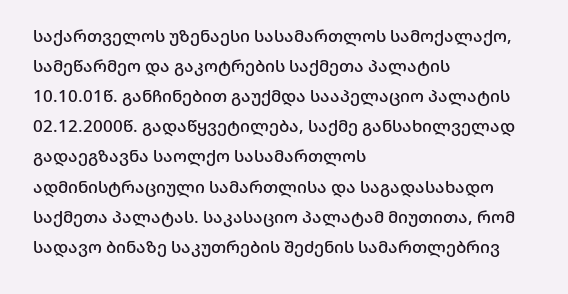საქართველოს უზენაესი სასამართლოს სამოქალაქო, სამეწარმეო და გაკოტრების საქმეთა პალატის 10.10.01წ. განჩინებით გაუქმდა სააპელაციო პალატის 02.12.2000წ. გადაწყვეტილება, საქმე განსახილველად გადაეგზავნა საოლქო სასამართლოს ადმინისტრაციული სამართლისა და საგადასახადო საქმეთა პალატას. საკასაციო პალატამ მიუთითა, რომ სადავო ბინაზე საკუთრების შეძენის სამართლებრივ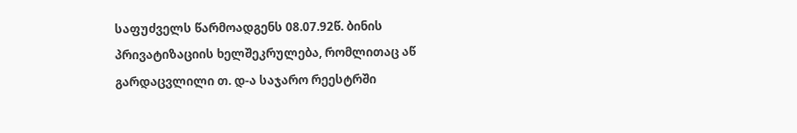საფუძველს წარმოადგენს 08.07.92წ. ბინის პრივატიზაციის ხელშეკრულება, რომლითაც აწ გარდაცვლილი თ. დ-ა საჯარო რეესტრში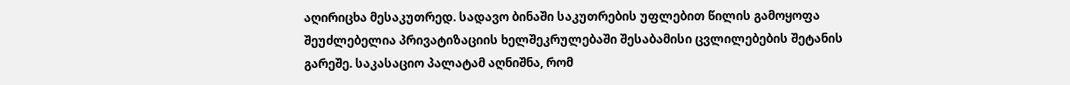აღირიცხა მესაკუთრედ. სადავო ბინაში საკუთრების უფლებით წილის გამოყოფა შეუძლებელია პრივატიზაციის ხელშეკრულებაში შესაბამისი ცვლილებების შეტანის გარეშე. საკასაციო პალატამ აღნიშნა, რომ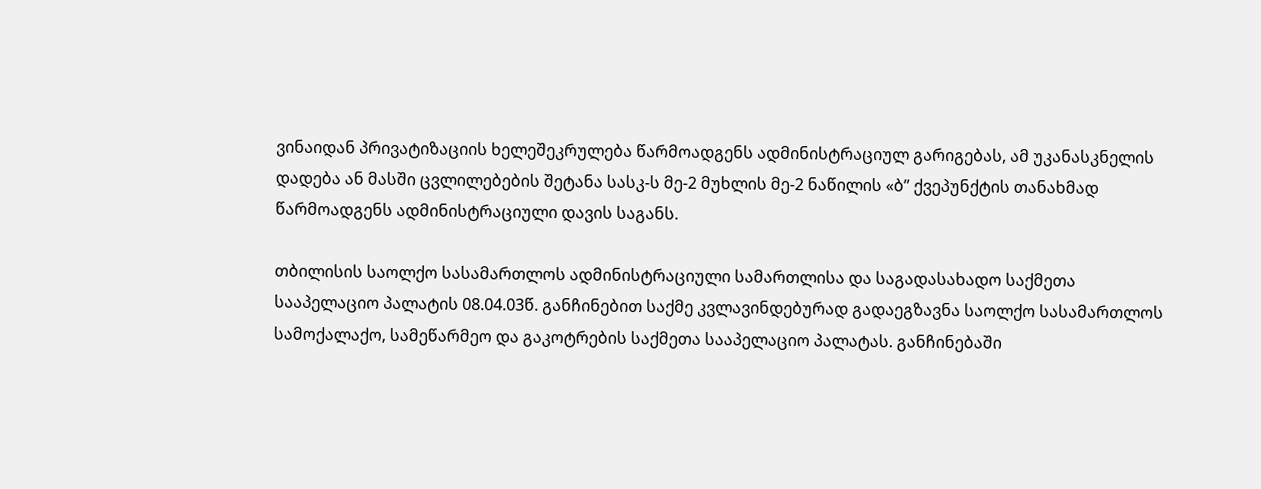ვინაიდან პრივატიზაციის ხელეშეკრულება წარმოადგენს ადმინისტრაციულ გარიგებას, ამ უკანასკნელის დადება ან მასში ცვლილებების შეტანა სასკ-ს მე-2 მუხლის მე-2 ნაწილის «ბ” ქვეპუნქტის თანახმად წარმოადგენს ადმინისტრაციული დავის საგანს.

თბილისის საოლქო სასამართლოს ადმინისტრაციული სამართლისა და საგადასახადო საქმეთა სააპელაციო პალატის 08.04.03წ. განჩინებით საქმე კვლავინდებურად გადაეგზავნა საოლქო სასამართლოს სამოქალაქო, სამეწარმეო და გაკოტრების საქმეთა სააპელაციო პალატას. განჩინებაში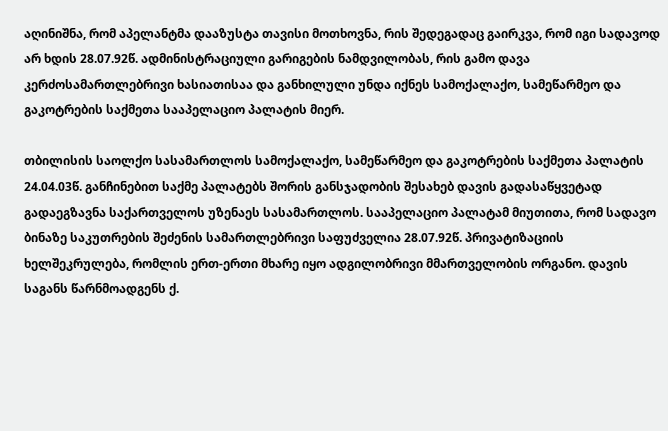აღინიშნა, რომ აპელანტმა დააზუსტა თავისი მოთხოვნა, რის შედეგადაც გაირკვა, რომ იგი სადავოდ არ ხდის 28.07.92წ. ადმინისტრაციული გარიგების ნამდვილობას, რის გამო დავა კერძოსამართლებრივი ხასიათისაა და განხილული უნდა იქნეს სამოქალაქო, სამეწარმეო და გაკოტრების საქმეთა სააპელაციო პალატის მიერ.

თბილისის საოლქო სასამართლოს სამოქალაქო, სამეწარმეო და გაკოტრების საქმეთა პალატის 24.04.03წ. განჩინებით საქმე პალატებს შორის განსჯადობის შესახებ დავის გადასაწყვეტად გადაეგზავნა საქართველოს უზენაეს სასამართლოს. სააპელაციო პალატამ მიუთითა, რომ სადავო ბინაზე საკუთრების შეძენის სამართლებრივი საფუძველია 28.07.92წ. პრივატიზაციის ხელშეკრულება, რომლის ერთ-ერთი მხარე იყო ადგილობრივი მმართველობის ორგანო. დავის საგანს წარნმოადგენს ქ.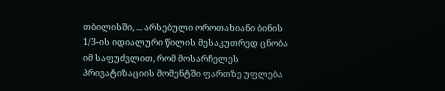თბილისში, ... არსებული ოროთახიანი ბინის 1/3-ის იდიალური წილის მესაკუთრედ ცნობა იმ საფუძვლით, რომ მოსარჩელეს პრივატიზაციის მომენტში ფართზე უფლება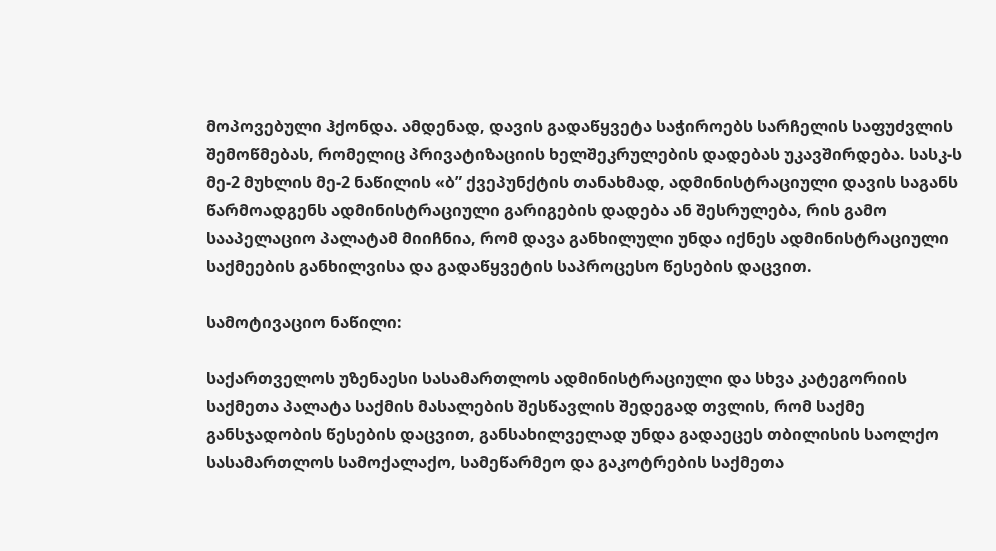მოპოვებული ჰქონდა. ამდენად, დავის გადაწყვეტა საჭიროებს სარჩელის საფუძვლის შემოწმებას, რომელიც პრივატიზაციის ხელშეკრულების დადებას უკავშირდება. სასკ-ს მე-2 მუხლის მე-2 ნაწილის «ბ” ქვეპუნქტის თანახმად, ადმინისტრაციული დავის საგანს წარმოადგენს ადმინისტრაციული გარიგების დადება ან შესრულება, რის გამო სააპელაციო პალატამ მიიჩნია, რომ დავა განხილული უნდა იქნეს ადმინისტრაციული საქმეების განხილვისა და გადაწყვეტის საპროცესო წესების დაცვით.

სამოტივაციო ნაწილი:

საქართველოს უზენაესი სასამართლოს ადმინისტრაციული და სხვა კატეგორიის საქმეთა პალატა საქმის მასალების შესწავლის შედეგად თვლის, რომ საქმე განსჯადობის წესების დაცვით, განსახილველად უნდა გადაეცეს თბილისის საოლქო სასამართლოს სამოქალაქო, სამეწარმეო და გაკოტრების საქმეთა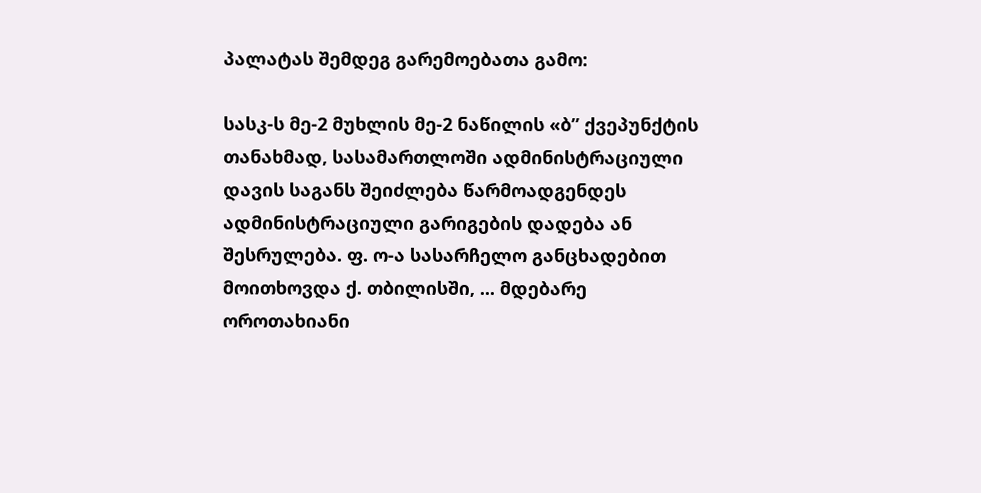პალატას შემდეგ გარემოებათა გამო:

სასკ-ს მე-2 მუხლის მე-2 ნაწილის «ბ” ქვეპუნქტის თანახმად, სასამართლოში ადმინისტრაციული დავის საგანს შეიძლება წარმოადგენდეს ადმინისტრაციული გარიგების დადება ან შესრულება. ფ. ო-ა სასარჩელო განცხადებით მოითხოვდა ქ. თბილისში, ... მდებარე ოროთახიანი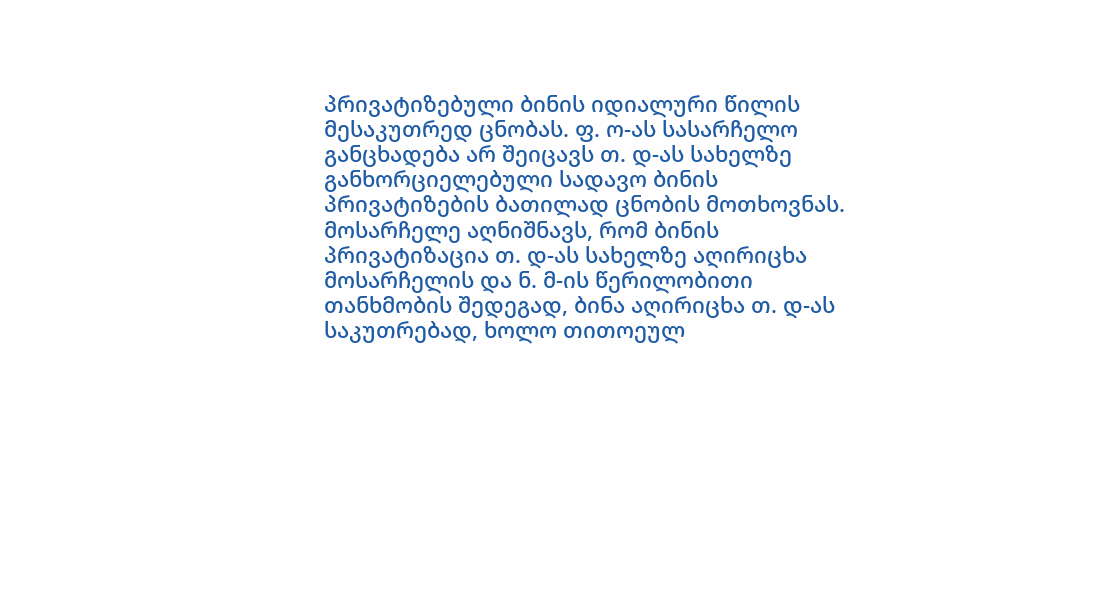პრივატიზებული ბინის იდიალური წილის მესაკუთრედ ცნობას. ფ. ო-ას სასარჩელო განცხადება არ შეიცავს თ. დ-ას სახელზე განხორციელებული სადავო ბინის პრივატიზების ბათილად ცნობის მოთხოვნას. მოსარჩელე აღნიშნავს, რომ ბინის პრივატიზაცია თ. დ-ას სახელზე აღირიცხა მოსარჩელის და ნ. მ-ის წერილობითი თანხმობის შედეგად, ბინა აღირიცხა თ. დ-ას საკუთრებად, ხოლო თითოეულ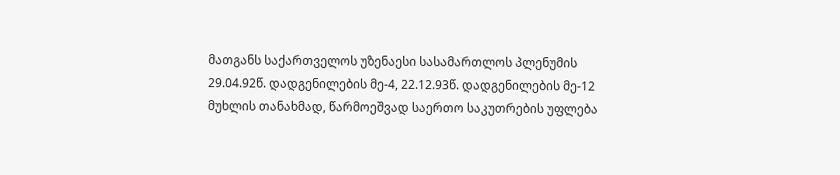მათგანს საქართველოს უზენაესი სასამართლოს პლენუმის 29.04.92წ. დადგენილების მე-4, 22.12.93წ. დადგენილების მე-12 მუხლის თანახმად, წარმოეშვად საერთო საკუთრების უფლება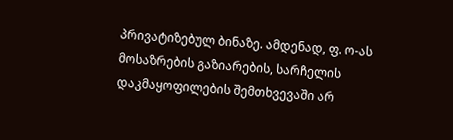პრივატიზებულ ბინაზე. ამდენად, ფ. ო-ას მოსაზრების გაზიარების, სარჩელის დაკმაყოფილების შემთხვევაში არ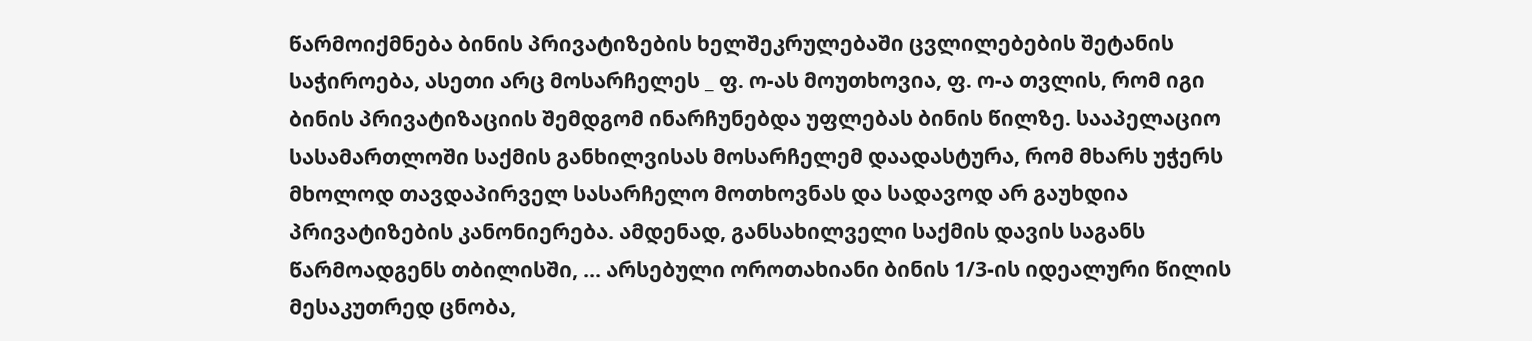წარმოიქმნება ბინის პრივატიზების ხელშეკრულებაში ცვლილებების შეტანის საჭიროება, ასეთი არც მოსარჩელეს _ ფ. ო-ას მოუთხოვია, ფ. ო-ა თვლის, რომ იგი ბინის პრივატიზაციის შემდგომ ინარჩუნებდა უფლებას ბინის წილზე. სააპელაციო სასამართლოში საქმის განხილვისას მოსარჩელემ დაადასტურა, რომ მხარს უჭერს მხოლოდ თავდაპირველ სასარჩელო მოთხოვნას და სადავოდ არ გაუხდია პრივატიზების კანონიერება. ამდენად, განსახილველი საქმის დავის საგანს წარმოადგენს თბილისში, ... არსებული ოროთახიანი ბინის 1/3-ის იდეალური წილის მესაკუთრედ ცნობა,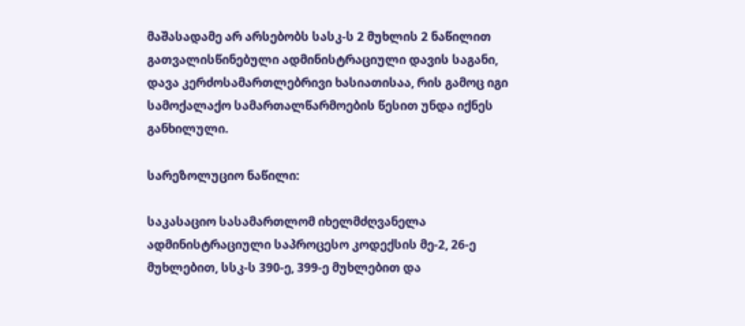მაშასადამე არ არსებობს სასკ-ს 2 მუხლის 2 ნაწილით გათვალისწინებული ადმინისტრაციული დავის საგანი, დავა კერძოსამართლებრივი ხასიათისაა, რის გამოც იგი სამოქალაქო სამართალწარმოების წესით უნდა იქნეს განხილული.

სარეზოლუციო ნაწილი:

საკასაციო სასამართლომ იხელმძღვანელა ადმინისტრაციული საპროცესო კოდექსის მე-2, 26-ე მუხლებით, სსკ-ს 390-ე, 399-ე მუხლებით და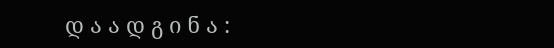დ ა ა დ გ ი ნ ა :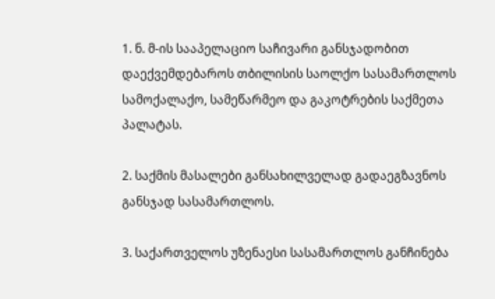1. ნ. მ-ის სააპელაციო საჩივარი განსჯადობით დაექვემდებაროს თბილისის საოლქო სასამართლოს სამოქალაქო, სამეწარმეო და გაკოტრების საქმეთა პალატას.

2. საქმის მასალები განსახილველად გადაეგზავნოს განსჯად სასამართლოს.

3. საქართველოს უზენაესი სასამართლოს განჩინება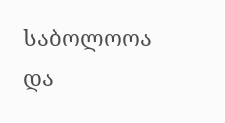საბოლოოა და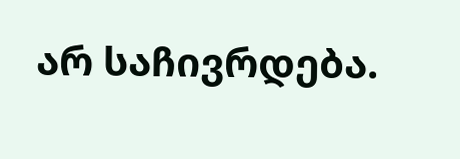არ საჩივრდება.